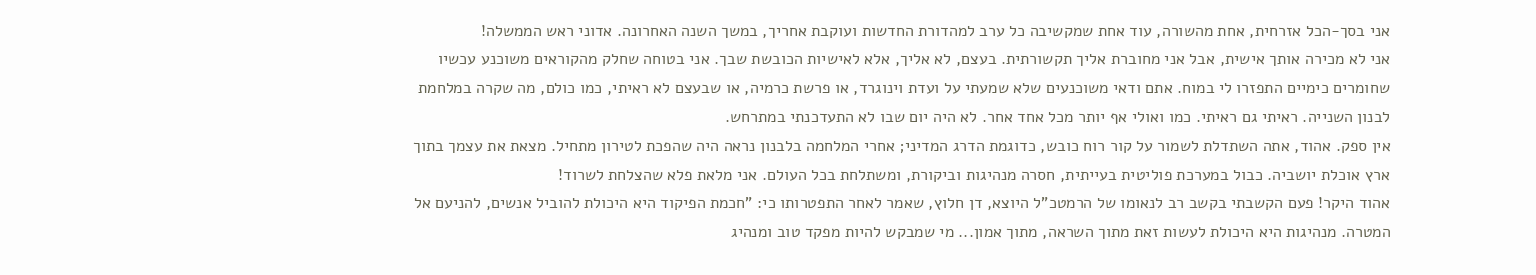אני בסך-הכל אזרחית, אחת מהשורה, עוד אחת שמקשיבה כל ערב למהדורת החדשות ועוקבת אחריך, במשך השנה האחרונה. אדוני ראש הממשלה!
אני לא מכירה אותך אישית, אבל אני מחוברת אליך תקשורתית. בעצם, לא אליך, אלא לאישיות הכובשת שבך. אני בטוחה שחלק מהקוראים משוכנע עכשיו שחומרים כימיים התפזרו לי במוח. אתם ודאי משוכנעים שלא שמעתי על ועדת וינוגרד, או פרשת כרמיה, או שבעצם לא ראיתי, כמו כולם, מה שקרה במלחמת לבנון השנייה. ראיתי גם ראיתי. כמו ואולי אף יותר מכל אחד אחר. לא היה יום שבו לא התעדכנתי במתרחש.
אין ספק. אהוד, אתה השתדלת לשמור על קור רוח כובש, כדוגמת הדרג המדיני; אחרי המלחמה בלבנון נראה היה שהפכת לטירון מתחיל. מצאת את עצמך בתוך ארץ אוכלת יושביה. כבול במערכת פוליטית בעייתית, חסרה מנהיגות וביקורת, ומשתלחת בכל העולם. אני מלאת פלא שהצלחת לשרוד!
אהוד היקר! פעם הקשבתי בקשב רב לנאומו של הרמטכ"ל היוצא, דן חלוץ, שאמר לאחר התפטרותו כי: "חכמת הפיקוד היא היכולת להוביל אנשים, להניעם אל המטרה. מנהיגות היא היכולת לעשות זאת מתוך השראה, מתוך אמון... מי שמבקש להיות מפקד טוב ומנהיג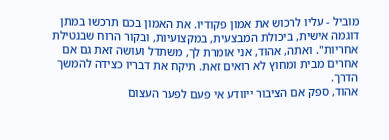מוביל - עליו לרכוש את אמון פקודיו. את האמון בכם תרכשו במתן דוגמה אישית, ביכולת המבצעית, במקצועיות, ובקור הרוח שבנטילת אחריות". ואתה, אהוד, אני אומרת לך, משתדל ועושה זאת גם אם אחרים מבית ומחוץ לא רואים זאת. תיקח את דבריו כצידה להמשך הדרך.
אהוד, ספק אם הציבור ייוודע אי פעם לפער העצום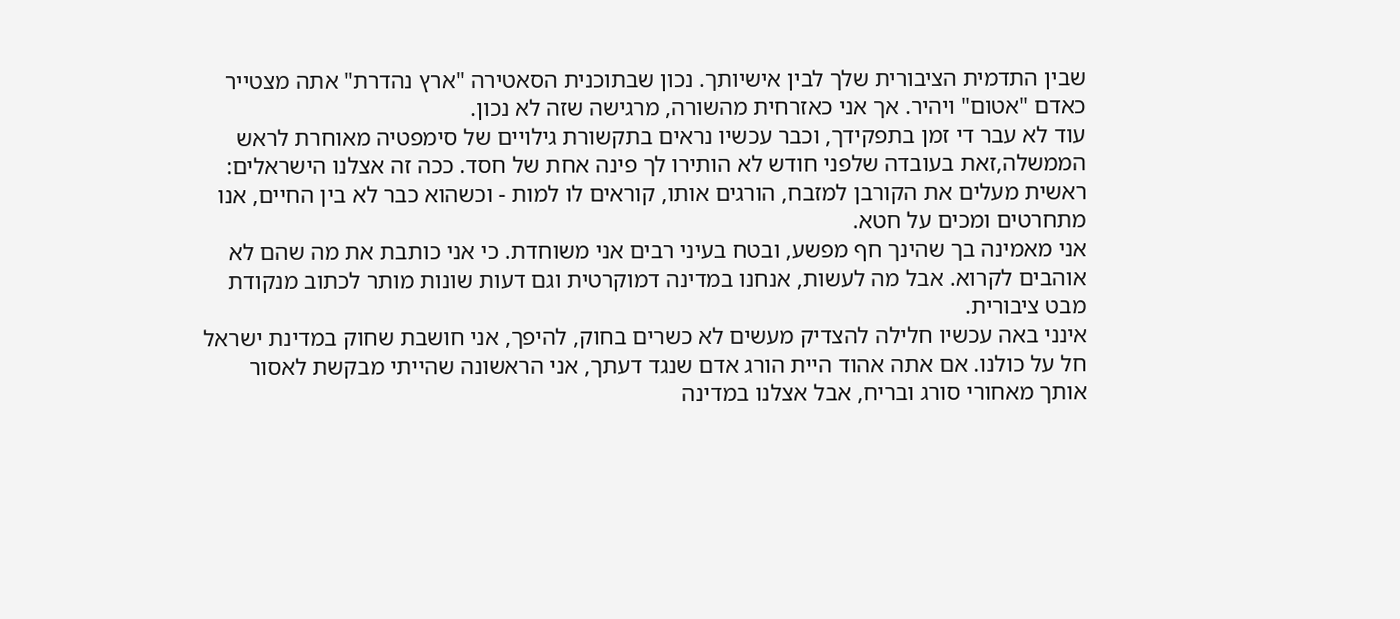שבין התדמית הציבורית שלך לבין אישיותך. נכון שבתוכנית הסאטירה "ארץ נהדרת" אתה מצטייר כאדם "אטום" ויהיר. אך אני כאזרחית מהשורה, מרגישה שזה לא נכון.
עוד לא עבר די זמן בתפקידך, וכבר עכשיו נראים בתקשורת גילויים של סימפטיה מאוחרת לראש הממשלה,זאת בעובדה שלפני חודש לא הותירו לך פינה אחת של חסד. ככה זה אצלנו הישראלים: ראשית מעלים את הקורבן למזבח, הורגים אותו, קוראים לו למות - וכשהוא כבר לא בין החיים, אנו מתחרטים ומכים על חטא.
אני מאמינה בך שהינך חף מפשע, ובטח בעיני רבים אני משוחדת. כי אני כותבת את מה שהם לא אוהבים לקרוא. אבל מה לעשות, אנחנו במדינה דמוקרטית וגם דעות שונות מותר לכתוב מנקודת מבט ציבורית.
אינני באה עכשיו חלילה להצדיק מעשים לא כשרים בחוק, להיפך, אני חושבת שחוק במדינת ישראל חל על כולנו. אם אתה אהוד היית הורג אדם שנגד דעתך, אני הראשונה שהייתי מבקשת לאסור אותך מאחורי סורג ובריח, אבל אצלנו במדינה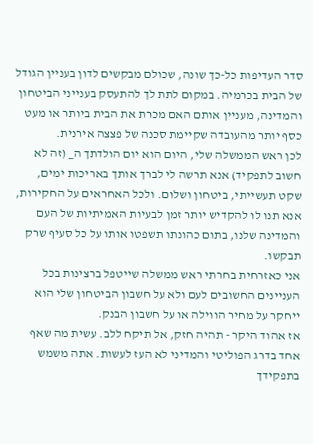סדר העדיפות כל-כך שונה, שכולם מבקשים לדון בעניין הגודל של הבית בכרמיה. במקום לתת לך להתעסק בענייני הביטחון והמדינה, מעניין אותם האם מכרת את הבית ביותר או מעט כסף יותר מהעובדה שקיימת סכנה של פצצה אירנית.
לכן ראש הממשלה שלי, היום הוא יום הולדתך ה_ (זה לא חשוב לתפקיד) אנא תרשה לי לברך אותך באריכות ימים, שקט תעשייתי, ביטחון ושלום. ולכל האחראים על החקירות, אנא תנו לו להקדיש יותר זמן לבעיות האמיתיות של העם והמדינה שלנו, בתום כהונתו תשפטו אותו על כל סעיף שרק תבקשו.
אני כאזרחית בחרתי ראש ממשלה שייטפל ברצינות בכל העניינים החשובים לעם ולא על חשבון הביטחון שלי הוא ייחקר על מחיר הווילה או על חשבון הבנק.
אז אהוד היקר - תהיה חזק, אל תיקח ללב. עשית מה שאף אחד בדרג הפוליטי והמדיני לא העז לעשות. אתה משמש בתפקידך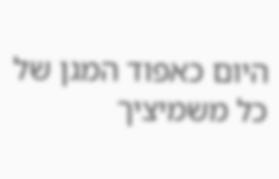היום כאפוד המגן של כל משמיציך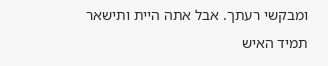ומבקשי רעתך. אבל אתה היית ותישאר תמיד האיש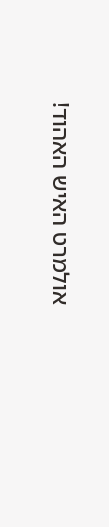אולמרט האיש האהוד!